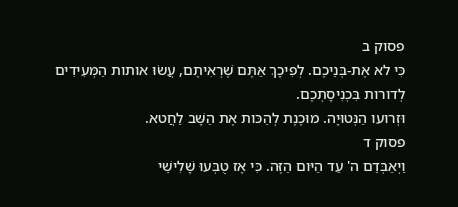פסוק ב
כִּי לא אֶת-בְּנֵיכֶם. לְפִיכָךְ אַתֶּם שֶׁרְאִיתֶם, עֲשׂוּ אותות הַמְּעִידִים לְדורות בִּכְנִיסָתְכֶם.
וּזְרועו הַנְּטוּיָה. מוּכֶנֶת לְהַכּות אֶת הַשָּׁב לַחֲטא.
פסוק ד
וַיְאַבְּדֵם ה' עַד הַיּום הַזֶּה. כִּי אָז טֻבְּעוּ שָׁלִישֵׁי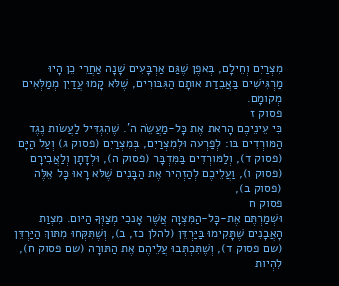מִצְרַיִם וְחֵילָם, בְּאפֶן שֶׁגַּם אַרְבָּעִים שָׁנָה אַחֲרֵי כֵן הָיוּ מַרְגִּישִׁים בַּאֲבֵדַת אותָם הַגִּבּורִים, שֶׁלּא קָמוּ עֲדַיִן מְמַלְּאִים מְקומָם.
פסוק ז
כִּי עֵינֵיכֶם הָראת אֶת כָּל-מַעֲשֵׂה ה'. שֶׁהִגְדִּיל לַעֲשׂות נֶגֶד הַמּורְדִים בּו: לְפַרְעה וּלְמִצְרַיִם, בְּמִצְרַיִם (פסוק ג) וְעַל הַיָּם (פסוק ד), וְלַמּורְדִים בַּמִּדְבָּר (פסוק ה), וּלְדָתָן וְלַאֲבִירָם (פסוק ו), וַעֲלֵיכֶם לְהַזְהִיר אֶת הַבָּנִים שֶׁלּא רָאוּ כָּל אֵלֶּה (פסוק ב),
פסוק ח
וּשְׁמַרְתֶּם אֶת-כָּל-הַמִּצְוָה אֲשֶׁר אָנכִי מְצַוְּךָ הַיּום. מִצְוַת הָאֲבָנִים שֶׁתָּקִימוּ בַּיַּרְדֵּן (להלן כז, ב), וְשֶׁתִּקְּחוּ מִתּוךְ הַיַּרְדֵּן (שם פסוק ד), וְשֶׁתִּכְתְּבוּ עֲלֵיהֶם אֶת הַתּורָה (שם פסוק ח), לִהְיות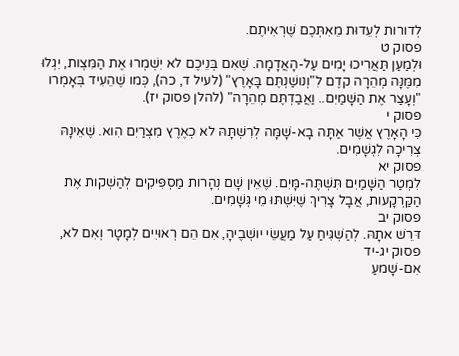לְדורות לְעֵדוּת מֵאִתְּכֶם שֶׁרְאִיתֶם.
פסוק ט
וּלְמַעַן תַּאֲרִיכוּ יָמִים עַל-הָאֲדָמָה. שֶׁאִם בְּנֵיכֶם לא יִשְׁמְרוּ אֶת הַמִּצְות, יִגְלוּ מִמֶּנָּה מְהֵרָה קדֶם לִ"וְנושַׁנְתֶּם בָּאָרֶץ" (לעיל ד, כה), כְּמו שֶׁהֵעִיד בְּאָמְרו "וְעָצַר אֶת הַשָּׁמַיִם.. וַאֲבַדְתֶּם מְהֵרָה" (להלן פסוק יז).
פסוק י
כִּי הָאָרֶץ אֲשֶׁר אַתָּה בָא-שָׁמָּה לְרִשְׁתָּהּ לא כְאֶרֶץ מִצְרַיִם הִוא. שֶׁאֵינָהּ צְרִיכָה לִגְשָׁמִים.
פסוק יא
לִמְטַר הַשָּׁמַיִם תִּשְׁתֶּה-מָּיִם. שֶׁאֵין שָׁם נְהָרות מַסְפִּיקִים לְהַשְׁקות אֶת הַקַּרְקָעות, אֲבָל צָרִיךְ שֶׁיִּשְׁתּוּ מֵי גְּשָׁמִים.
פסוק יב
דּרֵשׁ אתָהּ. לְהַשְׁגִּיחַ עַל מַעֲשֵׂי יושְׁבֶיהָ, אִם הֵם רְאוּיִים לְמָטָר וְאִם לא,
פסוק יג-יד
אִם-שָׁמעַ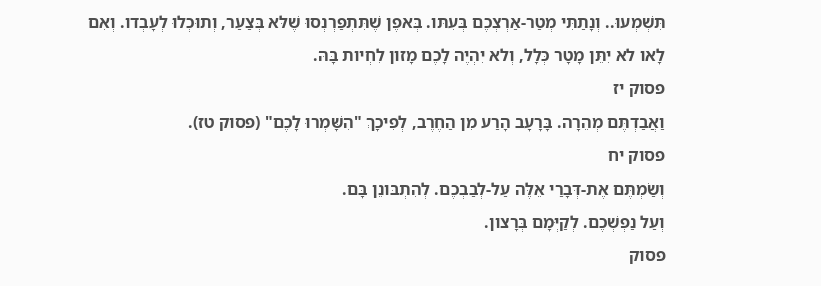תִּשְׁמְעוּ.. וְנָתַתִּי מְטַר-אַרְצְכֶם בְּעִתּו. בְּאפֶן שֶׁתִּתְפַּרְנְסוּ שֶׁלּא בְּצַעַר, וְתוּכְלוּ לְעָבְדו. וְאִם לָאו לא יִתֵּן מָטָר כְּלָל, וְלא יִהְיֶה לָכֶם מָזון לִחְיות בָּהּ.
פסוק יז
וַאֲבַדְתֶּם מְהֵרָה. בָּרָעָב הָרַע מִן הַחֶרֶב, לְפִיכָךְ "הִשָּׁמְרוּ לָכֶם" (פסוק טז).
פסוק יח
וְשַׂמְתֶּם אֶת-דְּבָרַי אֵלֶּה עַל-לְבַבְכֶם. לְהִתְבּונֵן בָּם.
וְעַל נַפְשְׁכֶם. לְקַיְּמָם בְּרָצון.
פסוק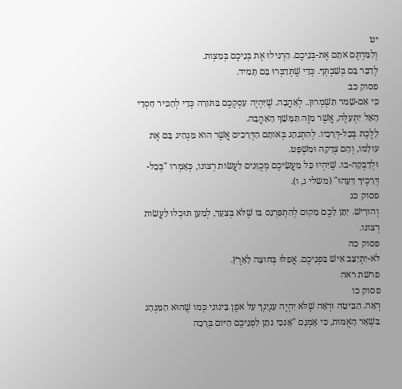יט
וְלִמַּדְתֶּם אתָם אֶת-בְּנֵיכֶם. הַרְגִּילוּ אֶת בְּנֵיכֶם בְּמִצְות.
לְדַבֵּר בָּם בְּשִׁבְתְּךָ. כְּדֵי שֶׁתְּדַבְּרוּ בָּם תָּמִיד.
פסוק כב
כִּי אִם-שָׁמר תִּשְׁמְרוּן.. לְאַהֲבָה. שֶׁיִּהְיֶה עִסְקְכֶם בַּתּורָה כְּדֵי לְהַכִּיר חַסְדֵי הָאֵל יִתְעַלֶּה, אֲשֶׁר מִזֶּה תִּמָּשֵׁךְ הָאַהֲבָה.
לָלֶכֶת בְּכָל-דְּרָכָיו. לְהִתְנַהֵג בְּאותָם הַדְּרָכִים אֲשֶׁר הוא מַנְהִיג בָּם אֶת עולָמו, וְהֵם צְדָקָה וּמִשְׁפָּט.
וּלְדָבְקָה-בו. שֶׁיִּהְיוּ כָּל מַעֲשֵׂיכֶם מְכֻוָּנִים לַעֲשׂות רְצונו, כְּאָמְרו "בְּכָל-דְּרָכֶיךָ דָּעֵהוּ" (משלי ג, ו).
פסוק כג
וְהורִישׁ. יִתֵּן לָכֶם מָקום לְהִתְפַּרְנֵס בּו שֶׁלּא בְּצַעַר, לְמַעַן תּוּכְלוּ לַעֲשׂות רְצונו.
פסוק כה
לא-יִתְיַצֵּב אִישׁ בִּפְנֵיכֶם. אֲפִלּוּ בְּחוּצָה לָאָרֶץ.
פרשת ראה
פסוק כו
רְאֵה. הַבִּיטָה וּרְאֵה שֶׁלּא יִהְיֶה עִנְיָנְךָ עַל אפֶן בֵּינונִי כְּמו שֶׁהוּא הַמִּנְהָג בִּשְׁאָר הָאֻמּות, כִּי אָמְנָם "אָנכִי נתֵן לִפְנֵיכֶם הַיּום בְּרָכָה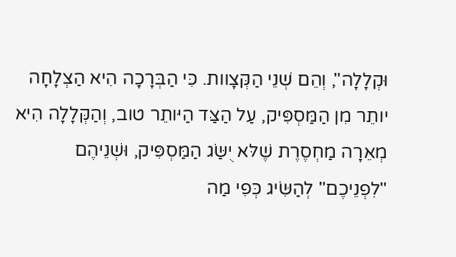וּקְלָלָה", וְהֵם שְׁנֵי הַקְּצָוות. כִּי הַבְּרָכָה הִיא הַצְלָחָה יותֵר מִן הַמַּסְפִּיק, עַל הַצַּד הַיּותֵר טוב, וְהַקְּלָלָה הִיא מְאֵרָה מַחְסֶרֶת שֶׁלּא יֻשַּׂג הַמַּסְפִּיק, וּשְׁנֵיהֶם "לִפְנֵיכֶם" לְהַשִּׂיג כְּפִי מַה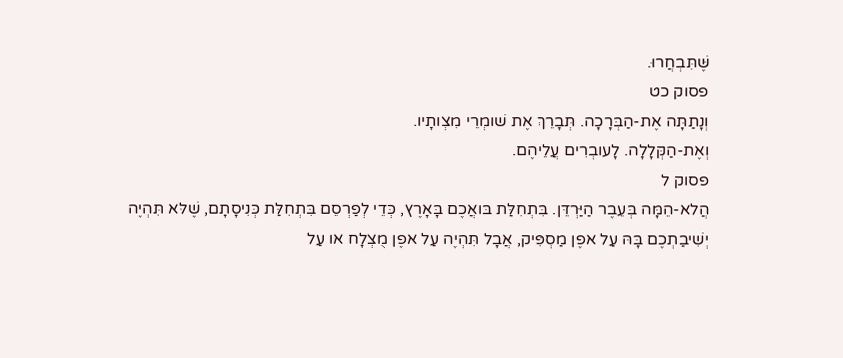שֶּׁתִּבְחֲרוּ.
פסוק כט
וְנָתַתָּה אֶת-הַבְּרָכָה. תְּבָרֵךְ אֶת שׁומְרֵי מִצְותָיו.
וְאֶת-הַקְּלָלָה. לָעובְרִים עֲלֵיהֶם.
פסוק ל
הֲלא-הֵמָּה בְּעֵבֶר הַיַּרְדֵּן. בִּתְחִלַּת בּואֲכֶם בָּאָרֶץ, כְּדֵי לְפַרְסֵם בִּתְחִלַּת כְּנִיסָתָם, שֶׁלּא תִּהְיֶה יְשִׁיבַתְכֶם בָּהּ עַל אפֶן מַסְפִּיק, אֲבָל תִּהְיֶה עַל אפֶן מֻצְלָח או עַל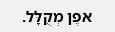אפֶן מְקֻלָּל.